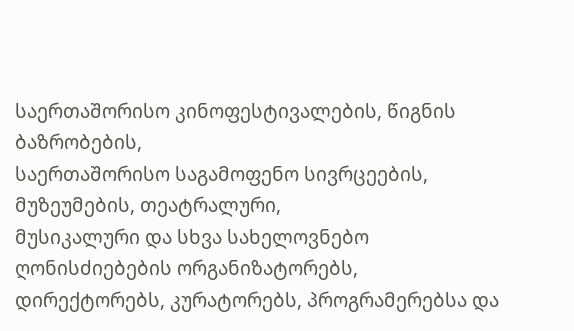საერთაშორისო კინოფესტივალების, წიგნის ბაზრობების,
საერთაშორისო საგამოფენო სივრცეების, მუზეუმების, თეატრალური,
მუსიკალური და სხვა სახელოვნებო ღონისძიებების ორგანიზატორებს,
დირექტორებს, კურატორებს, პროგრამერებსა და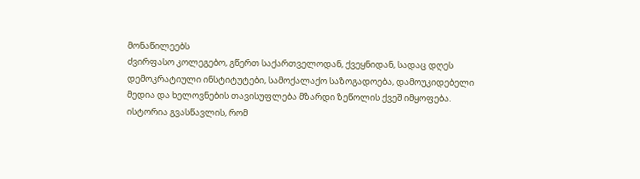მონაწილეებს
ძვირფასო კოლეგებო, გწერთ საქართველოდან, ქვეყნიდან, სადაც დღეს
დემოკრატიული ინსტიტუტები, სამოქალაქო საზოგადოება, დამოუკიდებელი
მედია და ხელოვნების თავისუფლება მზარდი ზეწოლის ქვეშ იმყოფება.
ისტორია გვასწავლის, რომ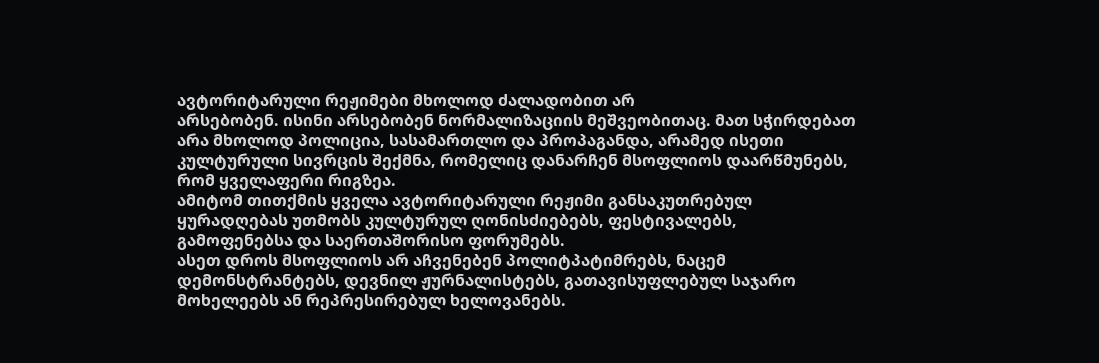ავტორიტარული რეჟიმები მხოლოდ ძალადობით არ
არსებობენ. ისინი არსებობენ ნორმალიზაციის მეშვეობითაც. მათ სჭირდებათ
არა მხოლოდ პოლიცია, სასამართლო და პროპაგანდა, არამედ ისეთი
კულტურული სივრცის შექმნა, რომელიც დანარჩენ მსოფლიოს დაარწმუნებს,
რომ ყველაფერი რიგზეა.
ამიტომ თითქმის ყველა ავტორიტარული რეჟიმი განსაკუთრებულ
ყურადღებას უთმობს კულტურულ ღონისძიებებს, ფესტივალებს,
გამოფენებსა და საერთაშორისო ფორუმებს.
ასეთ დროს მსოფლიოს არ აჩვენებენ პოლიტპატიმრებს, ნაცემ
დემონსტრანტებს, დევნილ ჟურნალისტებს, გათავისუფლებულ საჯარო
მოხელეებს ან რეპრესირებულ ხელოვანებს.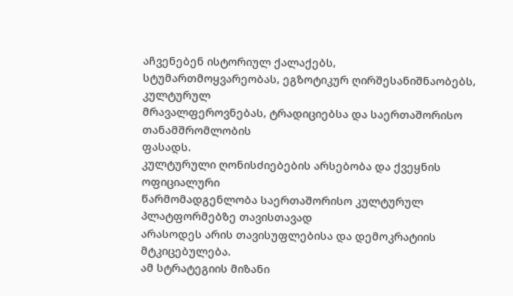აჩვენებენ ისტორიულ ქალაქებს,
სტუმართმოყვარეობას, ეგზოტიკურ ღირშესანიშნაობებს, კულტურულ
მრავალფეროვნებას, ტრადიციებსა და საერთაშორისო თანამშრომლობის
ფასადს.
კულტურული ღონისძიებების არსებობა და ქვეყნის ოფიციალური
წარმომადგენლობა საერთაშორისო კულტურულ პლატფორმებზე თავისთავად
არასოდეს არის თავისუფლებისა და დემოკრატიის მტკიცებულება.
ამ სტრატეგიის მიზანი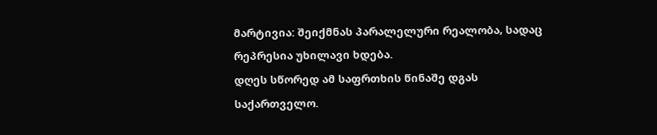მარტივია: შეიქმნას პარალელური რეალობა, სადაც
რეპრესია უხილავი ხდება.
დღეს სწორედ ამ საფრთხის წინაშე დგას საქართველო.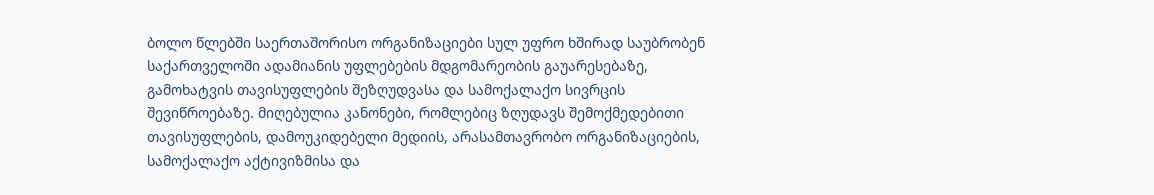ბოლო წლებში საერთაშორისო ორგანიზაციები სულ უფრო ხშირად საუბრობენ
საქართველოში ადამიანის უფლებების მდგომარეობის გაუარესებაზე,
გამოხატვის თავისუფლების შეზღუდვასა და სამოქალაქო სივრცის
შევიწროებაზე. მიღებულია კანონები, რომლებიც ზღუდავს შემოქმედებითი
თავისუფლების, დამოუკიდებელი მედიის, არასამთავრობო ორგანიზაციების,
სამოქალაქო აქტივიზმისა და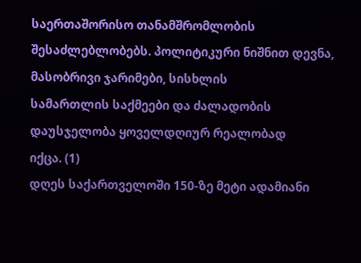საერთაშორისო თანამშრომლობის
შესაძლებლობებს. პოლიტიკური ნიშნით დევნა, მასობრივი ჯარიმები, სისხლის
სამართლის საქმეები და ძალადობის დაუსჯელობა ყოველდღიურ რეალობად
იქცა. (1)
დღეს საქართველოში 150-ზე მეტი ადამიანი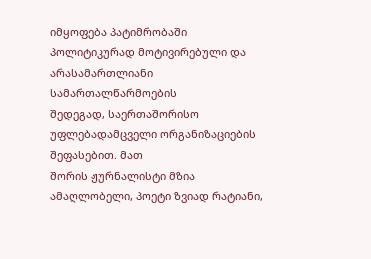იმყოფება პატიმრობაში
პოლიტიკურად მოტივირებული და არასამართლიანი სამართალწარმოების
შედეგად, საერთაშორისო უფლებადამცველი ორგანიზაციების შეფასებით. მათ
შორის ჟურნალისტი მზია ამაღლობელი, პოეტი ზვიად რატიანი,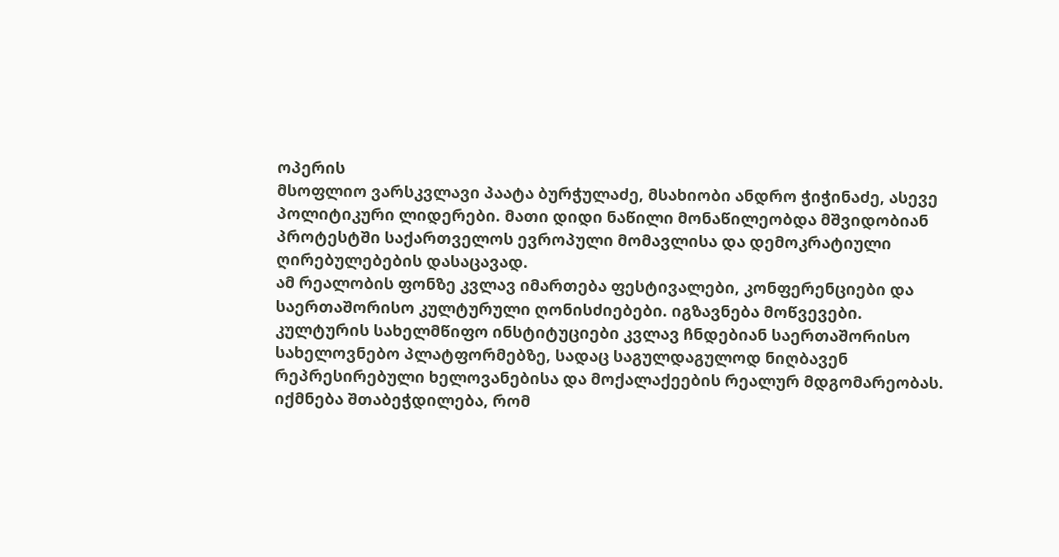ოპერის
მსოფლიო ვარსკვლავი პაატა ბურჭულაძე, მსახიობი ანდრო ჭიჭინაძე, ასევე
პოლიტიკური ლიდერები. მათი დიდი ნაწილი მონაწილეობდა მშვიდობიან
პროტესტში საქართველოს ევროპული მომავლისა და დემოკრატიული
ღირებულებების დასაცავად.
ამ რეალობის ფონზე კვლავ იმართება ფესტივალები, კონფერენციები და
საერთაშორისო კულტურული ღონისძიებები. იგზავნება მოწვევები.
კულტურის სახელმწიფო ინსტიტუციები კვლავ ჩნდებიან საერთაშორისო
სახელოვნებო პლატფორმებზე, სადაც საგულდაგულოდ ნიღბავენ
რეპრესირებული ხელოვანებისა და მოქალაქეების რეალურ მდგომარეობას.
იქმნება შთაბეჭდილება, რომ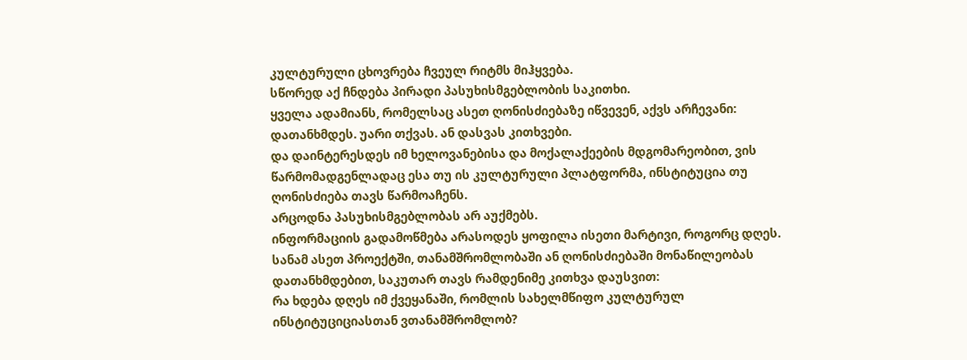კულტურული ცხოვრება ჩვეულ რიტმს მიჰყვება.
სწორედ აქ ჩნდება პირადი პასუხისმგებლობის საკითხი.
ყველა ადამიანს, რომელსაც ასეთ ღონისძიებაზე იწვევენ, აქვს არჩევანი:
დათანხმდეს. უარი თქვას. ან დასვას კითხვები.
და დაინტერესდეს იმ ხელოვანებისა და მოქალაქეების მდგომარეობით, ვის
წარმომადგენლადაც ესა თუ ის კულტურული პლატფორმა, ინსტიტუცია თუ
ღონისძიება თავს წარმოაჩენს.
არცოდნა პასუხისმგებლობას არ აუქმებს.
ინფორმაციის გადამოწმება არასოდეს ყოფილა ისეთი მარტივი, როგორც დღეს.
სანამ ასეთ პროექტში, თანამშრომლობაში ან ღონისძიებაში მონაწილეობას
დათანხმდებით, საკუთარ თავს რამდენიმე კითხვა დაუსვით:
რა ხდება დღეს იმ ქვეყანაში, რომლის სახელმწიფო კულტურულ
ინსტიტუციციასთან ვთანამშრომლობ?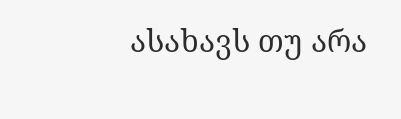ასახავს თუ არა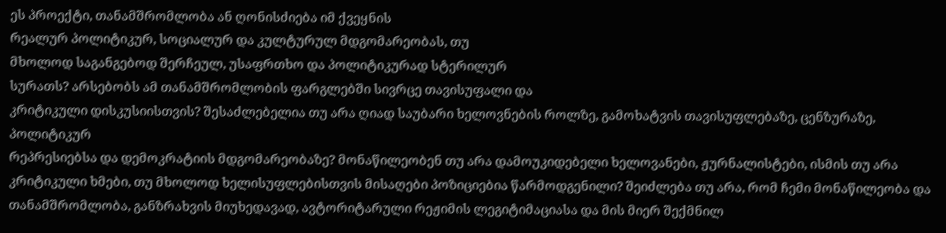ეს პროექტი, თანამშრომლობა ან ღონისძიება იმ ქვეყნის
რეალურ პოლიტიკურ, სოციალურ და კულტურულ მდგომარეობას, თუ
მხოლოდ საგანგებოდ შერჩეულ, უსაფრთხო და პოლიტიკურად სტერილურ
სურათს? არსებობს ამ თანამშრომლობის ფარგლებში სივრცე თავისუფალი და
კრიტიკული დისკუსიისთვის? შესაძლებელია თუ არა ღიად საუბარი ხელოვნების როლზე, გამოხატვის თავისუფლებაზე, ცენზურაზე, პოლიტიკურ
რეპრესიებსა და დემოკრატიის მდგომარეობაზე? მონაწილეობენ თუ არა დამოუკიდებელი ხელოვანები, ჟურნალისტები, ისმის თუ არა კრიტიკული ხმები, თუ მხოლოდ ხელისუფლებისთვის მისაღები პოზიციებია წარმოდგენილი? შეიძლება თუ არა, რომ ჩემი მონაწილეობა და თანამშრომლობა, განზრახვის მიუხედავად, ავტორიტარული რეჟიმის ლეგიტიმაციასა და მის მიერ შექმნილ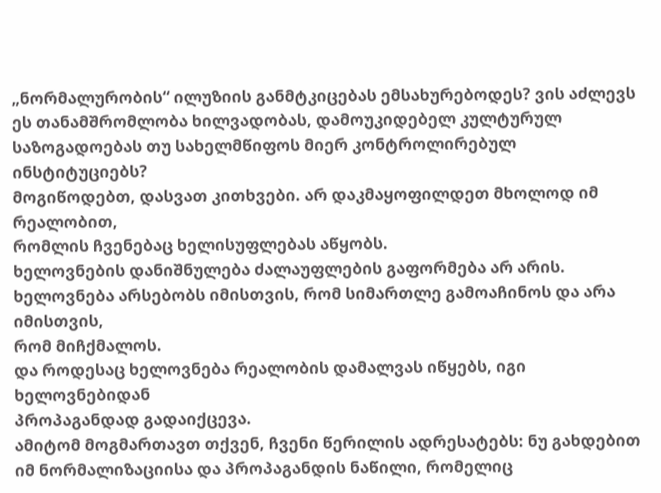„ნორმალურობის“ ილუზიის განმტკიცებას ემსახურებოდეს? ვის აძლევს ეს თანამშრომლობა ხილვადობას, დამოუკიდებელ კულტურულ საზოგადოებას თუ სახელმწიფოს მიერ კონტროლირებულ ინსტიტუციებს?
მოგიწოდებთ, დასვათ კითხვები. არ დაკმაყოფილდეთ მხოლოდ იმ რეალობით,
რომლის ჩვენებაც ხელისუფლებას აწყობს.
ხელოვნების დანიშნულება ძალაუფლების გაფორმება არ არის.
ხელოვნება არსებობს იმისთვის, რომ სიმართლე გამოაჩინოს და არა იმისთვის,
რომ მიჩქმალოს.
და როდესაც ხელოვნება რეალობის დამალვას იწყებს, იგი ხელოვნებიდან
პროპაგანდად გადაიქცევა.
ამიტომ მოგმართავთ თქვენ, ჩვენი წერილის ადრესატებს: ნუ გახდებით იმ ნორმალიზაციისა და პროპაგანდის ნაწილი, რომელიც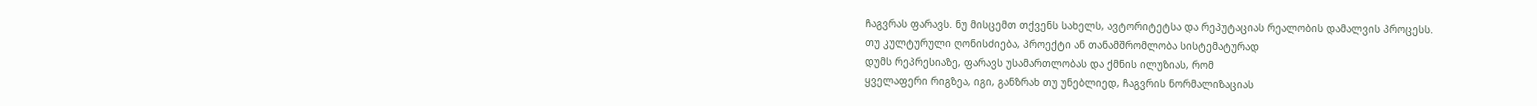ჩაგვრას ფარავს. ნუ მისცემთ თქვენს სახელს, ავტორიტეტსა და რეპუტაციას რეალობის დამალვის პროცესს.
თუ კულტურული ღონისძიება, პროექტი ან თანამშრომლობა სისტემატურად
დუმს რეპრესიაზე, ფარავს უსამართლობას და ქმნის ილუზიას, რომ
ყველაფერი რიგზეა, იგი, განზრახ თუ უნებლიედ, ჩაგვრის ნორმალიზაციას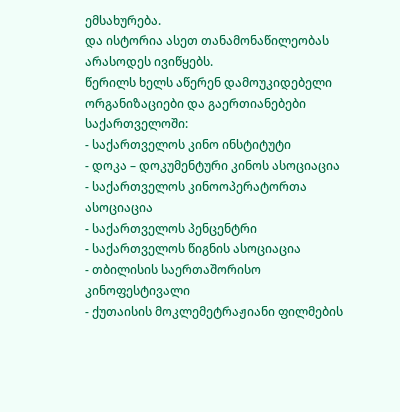ემსახურება.
და ისტორია ასეთ თანამონაწილეობას არასოდეს ივიწყებს.
წერილს ხელს აწერენ დამოუკიდებელი ორგანიზაციები და გაერთიანებები
საქართველოში:
- საქართველოს კინო ინსტიტუტი
- დოკა – დოკუმენტური კინოს ასოციაცია
- საქართველოს კინოოპერატორთა ასოციაცია
- საქართველოს პენცენტრი
- საქართველოს წიგნის ასოციაცია
- თბილისის საერთაშორისო კინოფესტივალი
- ქუთაისის მოკლემეტრაჟიანი ფილმების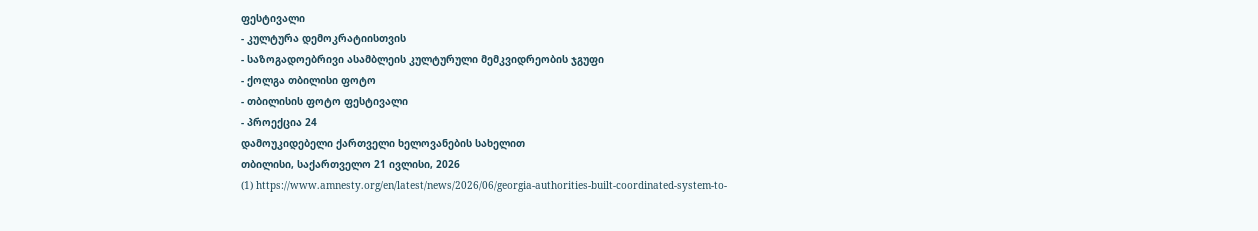ფესტივალი
- კულტურა დემოკრატიისთვის
- საზოგადოებრივი ასამბლეის კულტურული მემკვიდრეობის ჯგუფი
- ქოლგა თბილისი ფოტო
- თბილისის ფოტო ფესტივალი
- პროექცია 24
დამოუკიდებელი ქართველი ხელოვანების სახელით
თბილისი, საქართველო 21 ივლისი, 2026
(1) https://www.amnesty.org/en/latest/news/2026/06/georgia-authorities-built-coordinated-system-to-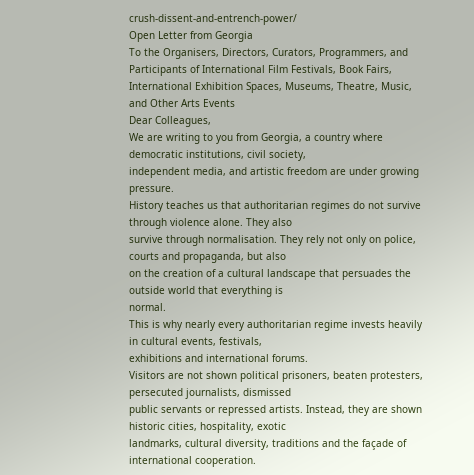crush-dissent-and-entrench-power/
Open Letter from Georgia
To the Organisers, Directors, Curators, Programmers, and
Participants of International Film Festivals, Book Fairs,
International Exhibition Spaces, Museums, Theatre, Music,
and Other Arts Events
Dear Colleagues,
We are writing to you from Georgia, a country where democratic institutions, civil society,
independent media, and artistic freedom are under growing pressure.
History teaches us that authoritarian regimes do not survive through violence alone. They also
survive through normalisation. They rely not only on police, courts and propaganda, but also
on the creation of a cultural landscape that persuades the outside world that everything is
normal.
This is why nearly every authoritarian regime invests heavily in cultural events, festivals,
exhibitions and international forums.
Visitors are not shown political prisoners, beaten protesters, persecuted journalists, dismissed
public servants or repressed artists. Instead, they are shown historic cities, hospitality, exotic
landmarks, cultural diversity, traditions and the façade of international cooperation.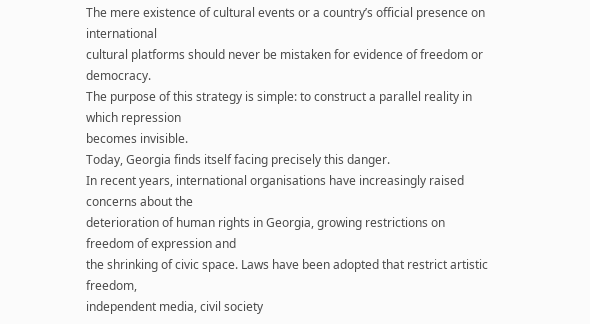The mere existence of cultural events or a country’s official presence on international
cultural platforms should never be mistaken for evidence of freedom or democracy.
The purpose of this strategy is simple: to construct a parallel reality in which repression
becomes invisible.
Today, Georgia finds itself facing precisely this danger.
In recent years, international organisations have increasingly raised concerns about the
deterioration of human rights in Georgia, growing restrictions on freedom of expression and
the shrinking of civic space. Laws have been adopted that restrict artistic freedom,
independent media, civil society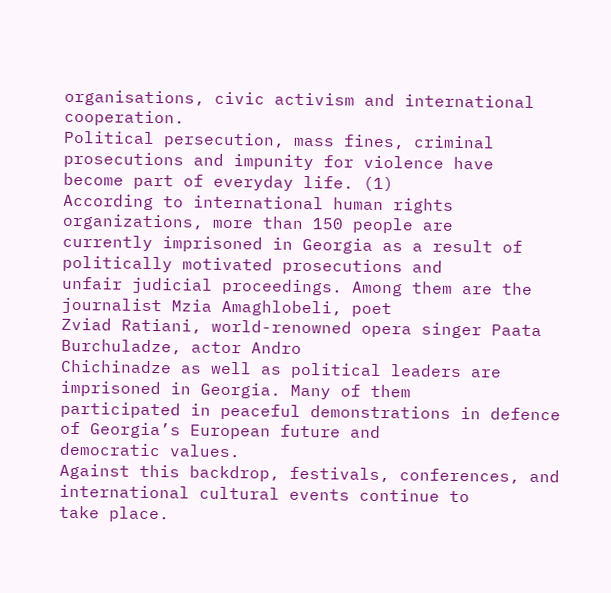organisations, civic activism and international cooperation.
Political persecution, mass fines, criminal prosecutions and impunity for violence have
become part of everyday life. (1)
According to international human rights organizations, more than 150 people are
currently imprisoned in Georgia as a result of politically motivated prosecutions and
unfair judicial proceedings. Among them are the journalist Mzia Amaghlobeli, poet
Zviad Ratiani, world-renowned opera singer Paata Burchuladze, actor Andro
Chichinadze as well as political leaders are imprisoned in Georgia. Many of them
participated in peaceful demonstrations in defence of Georgia’s European future and
democratic values.
Against this backdrop, festivals, conferences, and international cultural events continue to
take place.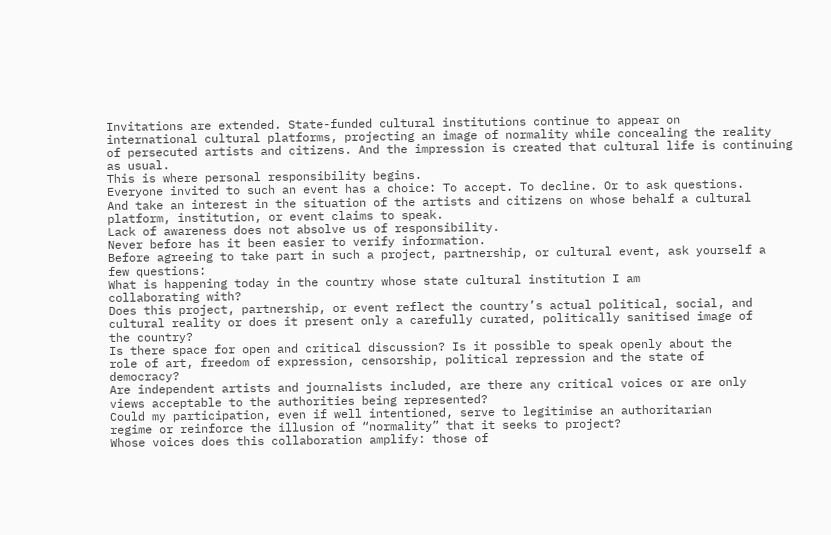Invitations are extended. State-funded cultural institutions continue to appear on
international cultural platforms, projecting an image of normality while concealing the reality
of persecuted artists and citizens. And the impression is created that cultural life is continuing
as usual.
This is where personal responsibility begins.
Everyone invited to such an event has a choice: To accept. To decline. Or to ask questions.
And take an interest in the situation of the artists and citizens on whose behalf a cultural
platform, institution, or event claims to speak.
Lack of awareness does not absolve us of responsibility.
Never before has it been easier to verify information.
Before agreeing to take part in such a project, partnership, or cultural event, ask yourself a
few questions:
What is happening today in the country whose state cultural institution I am
collaborating with?
Does this project, partnership, or event reflect the country’s actual political, social, and
cultural reality or does it present only a carefully curated, politically sanitised image of
the country?
Is there space for open and critical discussion? Is it possible to speak openly about the
role of art, freedom of expression, censorship, political repression and the state of
democracy?
Are independent artists and journalists included, are there any critical voices or are only
views acceptable to the authorities being represented?
Could my participation, even if well intentioned, serve to legitimise an authoritarian
regime or reinforce the illusion of “normality” that it seeks to project?
Whose voices does this collaboration amplify: those of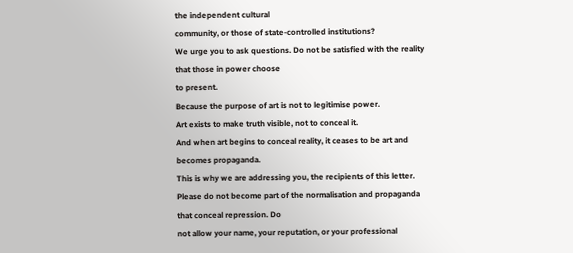the independent cultural
community, or those of state-controlled institutions?
We urge you to ask questions. Do not be satisfied with the reality that those in power choose
to present.
Because the purpose of art is not to legitimise power.
Art exists to make truth visible, not to conceal it.
And when art begins to conceal reality, it ceases to be art and becomes propaganda.
This is why we are addressing you, the recipients of this letter.
Please do not become part of the normalisation and propaganda that conceal repression. Do
not allow your name, your reputation, or your professional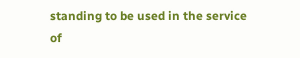standing to be used in the service
of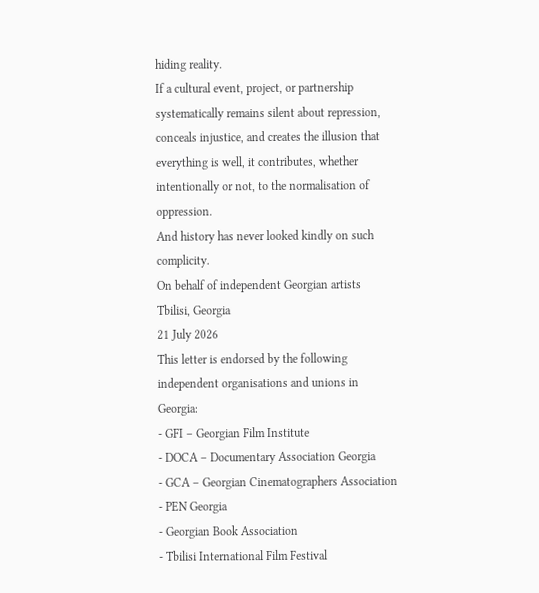hiding reality.
If a cultural event, project, or partnership systematically remains silent about repression,
conceals injustice, and creates the illusion that everything is well, it contributes, whether
intentionally or not, to the normalisation of oppression.
And history has never looked kindly on such complicity.
On behalf of independent Georgian artists
Tbilisi, Georgia
21 July 2026
This letter is endorsed by the following independent organisations and unions in
Georgia:
- GFI – Georgian Film Institute
- DOCA – Documentary Association Georgia
- GCA – Georgian Cinematographers Association
- PEN Georgia
- Georgian Book Association
- Tbilisi International Film Festival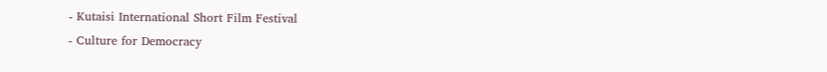- Kutaisi International Short Film Festival
- Culture for Democracy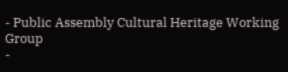- Public Assembly Cultural Heritage Working Group
-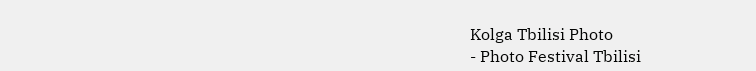Kolga Tbilisi Photo
- Photo Festival Tbilisi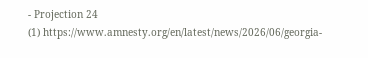- Projection 24
(1) https://www.amnesty.org/en/latest/news/2026/06/georgia-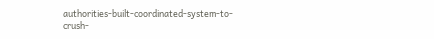authorities-built-coordinated-system-to-
crush-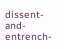dissent-and-entrench-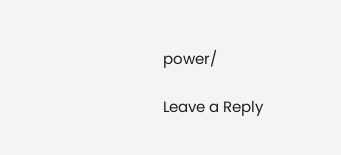power/

Leave a Reply